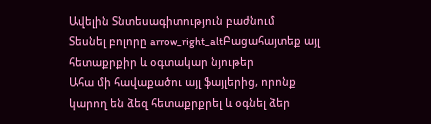Ավելին Տնտեսագիտություն բաժնում
Տեսնել բոլորը arrow_right_altԲացահայտեք այլ հետաքրքիր և օգտակար նյութեր
Ահա մի հավաքածու այլ ֆայլերից, որոնք կարող են ձեզ հետաքրքրել և օգնել ձեր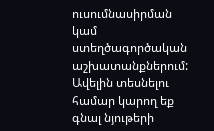ուսումնասիրման կամ ստեղծագործական աշխատանքներում: Ավելին տեսնելու համար կարող եք գնալ նյութերի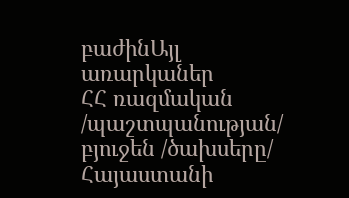բաժինԱյլ առարկաներ
ՀՀ ռազմական /պաշտպանության/ բյուջեն /ծախսերը/
Հայաստանի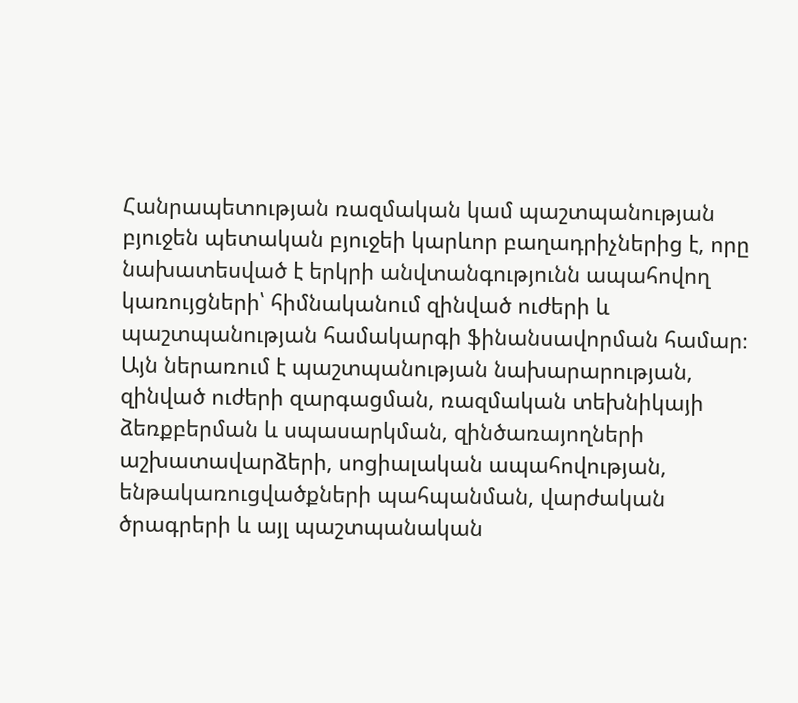Հանրապետության ռազմական կամ պաշտպանության բյուջեն պետական բյուջեի կարևոր բաղադրիչներից է, որը նախատեսված է երկրի անվտանգությունն ապահովող կառույցների՝ հիմնականում զինված ուժերի և պաշտպանության համակարգի ֆինանսավորման համար։ Այն ներառում է պաշտպանության նախարարության, զինված ուժերի զարգացման, ռազմական տեխնիկայի ձեռքբերման և սպասարկման, զինծառայողների աշխատավարձերի, սոցիալական ապահովության, ենթակառուցվածքների պահպանման, վարժական ծրագրերի և այլ պաշտպանական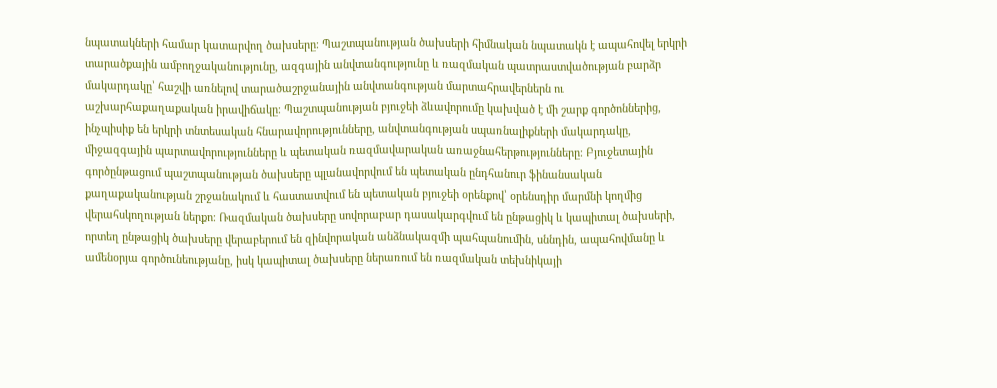նպատակների համար կատարվող ծախսերը։ Պաշտպանության ծախսերի հիմնական նպատակն է ապահովել երկրի տարածքային ամբողջականությունը, ազգային անվտանգությունը և ռազմական պատրաստվածության բարձր մակարդակը՝ հաշվի առնելով տարածաշրջանային անվտանգության մարտահրավերներն ու աշխարհաքաղաքական իրավիճակը։ Պաշտպանության բյուջեի ձևավորումը կախված է մի շարք գործոններից, ինչպիսիք են երկրի տնտեսական հնարավորությունները, անվտանգության սպառնալիքների մակարդակը, միջազգային պարտավորությունները և պետական ռազմավարական առաջնահերթությունները։ Բյուջետային գործընթացում պաշտպանության ծախսերը պլանավորվում են պետական ընդհանուր ֆինանսական քաղաքականության շրջանակում և հաստատվում են պետական բյուջեի օրենքով՝ օրենսդիր մարմնի կողմից վերահսկողության ներքո։ Ռազմական ծախսերը սովորաբար դասակարգվում են ընթացիկ և կապիտալ ծախսերի, որտեղ ընթացիկ ծախսերը վերաբերում են զինվորական անձնակազմի պահպանումին, սննդին, ապահովմանը և ամենօրյա գործունեությանը, իսկ կապիտալ ծախսերը ներառում են ռազմական տեխնիկայի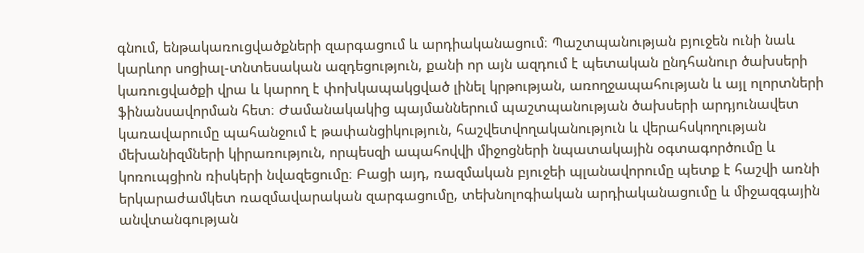գնում, ենթակառուցվածքների զարգացում և արդիականացում։ Պաշտպանության բյուջեն ունի նաև կարևոր սոցիալ-տնտեսական ազդեցություն, քանի որ այն ազդում է պետական ընդհանուր ծախսերի կառուցվածքի վրա և կարող է փոխկապակցված լինել կրթության, առողջապահության և այլ ոլորտների ֆինանսավորման հետ։ Ժամանակակից պայմաններում պաշտպանության ծախսերի արդյունավետ կառավարումը պահանջում է թափանցիկություն, հաշվետվողականություն և վերահսկողության մեխանիզմների կիրառություն, որպեսզի ապահովվի միջոցների նպատակային օգտագործումը և կոռուպցիոն ռիսկերի նվազեցումը։ Բացի այդ, ռազմական բյուջեի պլանավորումը պետք է հաշվի առնի երկարաժամկետ ռազմավարական զարգացումը, տեխնոլոգիական արդիականացումը և միջազգային անվտանգության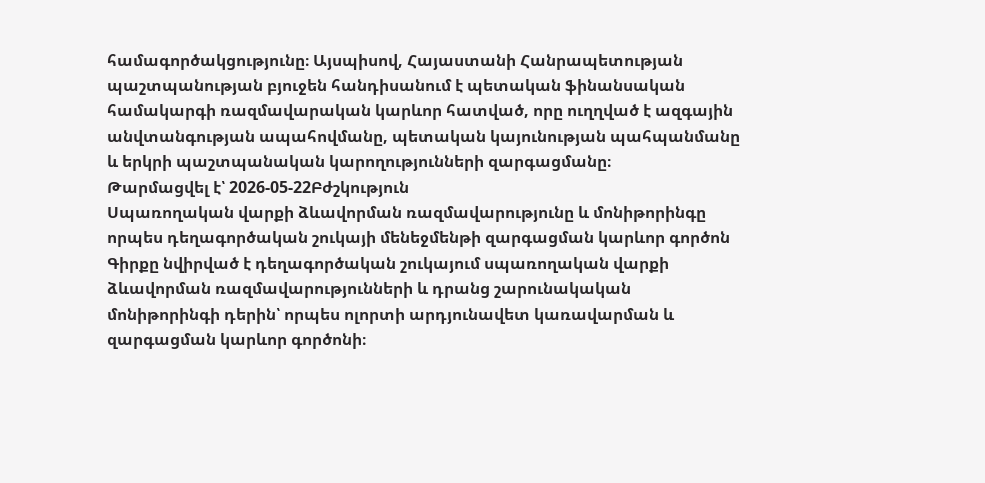համագործակցությունը։ Այսպիսով, Հայաստանի Հանրապետության պաշտպանության բյուջեն հանդիսանում է պետական ֆինանսական համակարգի ռազմավարական կարևոր հատված, որը ուղղված է ազգային անվտանգության ապահովմանը, պետական կայունության պահպանմանը և երկրի պաշտպանական կարողությունների զարգացմանը։
Թարմացվել է՝ 2026-05-22Բժշկություն
Սպառողական վարքի ձևավորման ռազմավարությունը և մոնիթորինգը որպես դեղագործական շուկայի մենեջմենթի զարգացման կարևոր գործոն
Գիրքը նվիրված է դեղագործական շուկայում սպառողական վարքի ձևավորման ռազմավարությունների և դրանց շարունակական մոնիթորինգի դերին՝ որպես ոլորտի արդյունավետ կառավարման և զարգացման կարևոր գործոնի։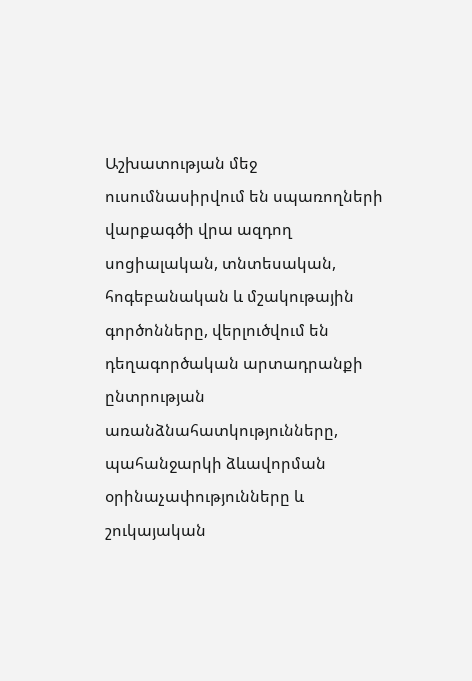Աշխատության մեջ ուսումնասիրվում են սպառողների վարքագծի վրա ազդող սոցիալական, տնտեսական, հոգեբանական և մշակութային գործոնները, վերլուծվում են դեղագործական արտադրանքի ընտրության առանձնահատկությունները, պահանջարկի ձևավորման օրինաչափությունները և շուկայական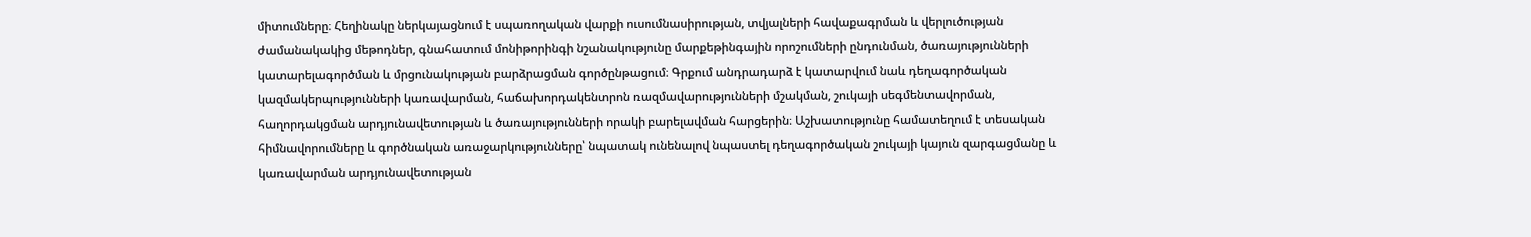միտումները։ Հեղինակը ներկայացնում է սպառողական վարքի ուսումնասիրության, տվյալների հավաքագրման և վերլուծության ժամանակակից մեթոդներ, գնահատում մոնիթորինգի նշանակությունը մարքեթինգային որոշումների ընդունման, ծառայությունների կատարելագործման և մրցունակության բարձրացման գործընթացում։ Գրքում անդրադարձ է կատարվում նաև դեղագործական կազմակերպությունների կառավարման, հաճախորդակենտրոն ռազմավարությունների մշակման, շուկայի սեգմենտավորման, հաղորդակցման արդյունավետության և ծառայությունների որակի բարելավման հարցերին։ Աշխատությունը համատեղում է տեսական հիմնավորումները և գործնական առաջարկությունները՝ նպատակ ունենալով նպաստել դեղագործական շուկայի կայուն զարգացմանը և կառավարման արդյունավետության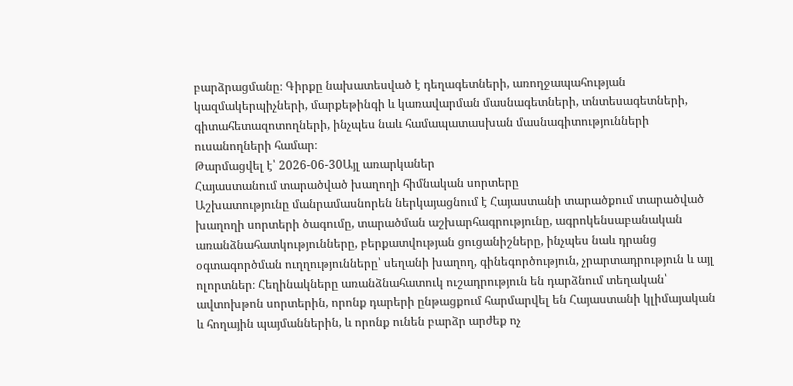բարձրացմանը։ Գիրքը նախատեսված է դեղագետների, առողջապահության կազմակերպիչների, մարքեթինգի և կառավարման մասնագետների, տնտեսագետների, գիտահետազոտողների, ինչպես նաև համապատասխան մասնագիտությունների ուսանողների համար։
Թարմացվել է՝ 2026-06-30Այլ առարկաներ
Հայաստանում տարածված խաղողի հիմնական սորտերը
Աշխատությունը մանրամասնորեն ներկայացնում է Հայաստանի տարածքում տարածված խաղողի սորտերի ծագումը, տարածման աշխարհագրությունը, ագրոկենսաբանական առանձնահատկությունները, բերքատվության ցուցանիշները, ինչպես նաև դրանց օգտագործման ուղղությունները՝ սեղանի խաղող, գինեգործություն, չրարտադրություն և այլ ոլորտներ։ Հեղինակները առանձնահատուկ ուշադրություն են դարձնում տեղական՝ ավտոխթոն սորտերին, որոնք դարերի ընթացքում հարմարվել են Հայաստանի կլիմայական և հողային պայմաններին, և որոնք ունեն բարձր արժեք ոչ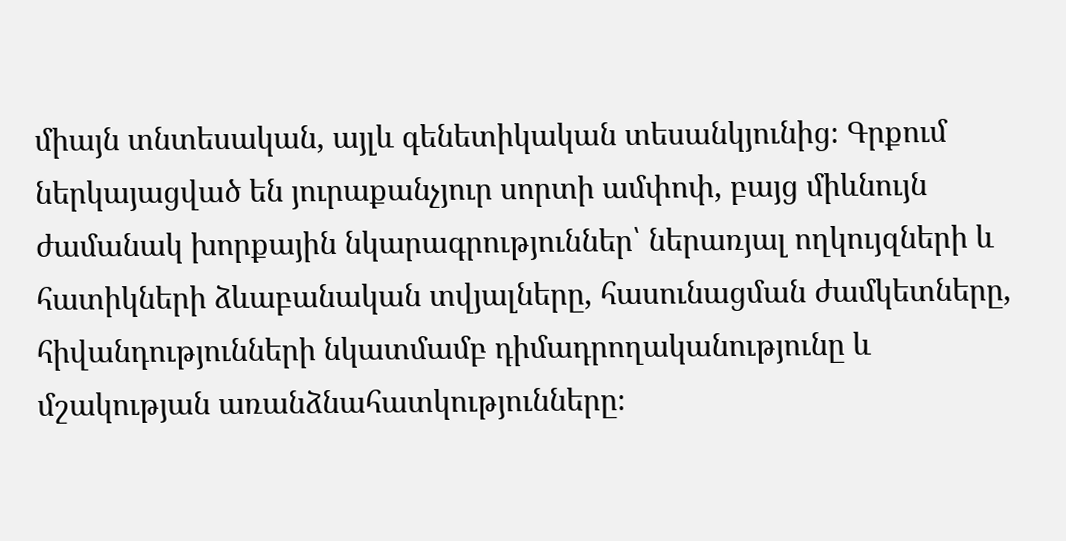միայն տնտեսական, այլև գենետիկական տեսանկյունից։ Գրքում ներկայացված են յուրաքանչյուր սորտի ամփոփ, բայց միևնույն ժամանակ խորքային նկարագրություններ՝ ներառյալ ողկույզների և հատիկների ձևաբանական տվյալները, հասունացման ժամկետները, հիվանդությունների նկատմամբ դիմադրողականությունը և մշակության առանձնահատկությունները։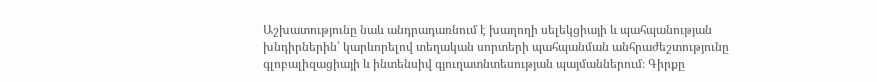Աշխատությունը նաև անդրադառնում է խաղողի սելեկցիայի և պահպանության խնդիրներին՝ կարևորելով տեղական սորտերի պահպանման անհրաժեշտությունը գլոբալիզացիայի և ինտենսիվ գյուղատնտեսության պայմաններում։ Գիրքը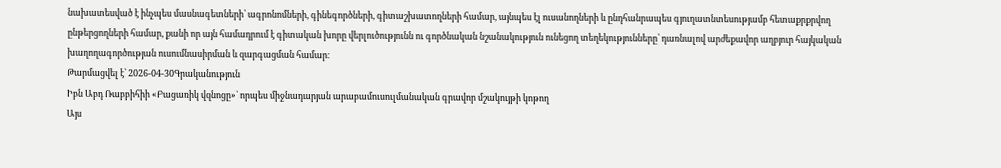նախատեսված է ինչպես մասնագետների՝ ագրոնոմների, գինեգործների, գիտաշխատողների համար, այնպես էլ ուսանողների և ընդհանրապես գյուղատնտեսությամբ հետաքրքրվող ընթերցողների համար, քանի որ այն համադրում է գիտական խորը վերլուծությունն ու գործնական նշանակություն ունեցող տեղեկությունները՝ դառնալով արժեքավոր աղբյուր հայկական խաղողագործության ուսումնասիրման և զարգացման համար։
Թարմացվել է՝ 2026-04-30Գրականություն
Իբն Աբդ Ռաբբիհիի «Բացառիկ վզնոցը»` որպես միջնադարյան արաբամուսուլմանական գրավոր մշակույթի կոթող
Այս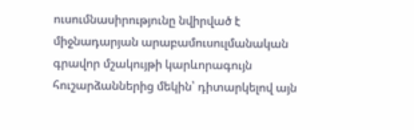ուսումնասիրությունը նվիրված է միջնադարյան արաբամուսուլմանական գրավոր մշակույթի կարևորագույն հուշարձաններից մեկին՝ դիտարկելով այն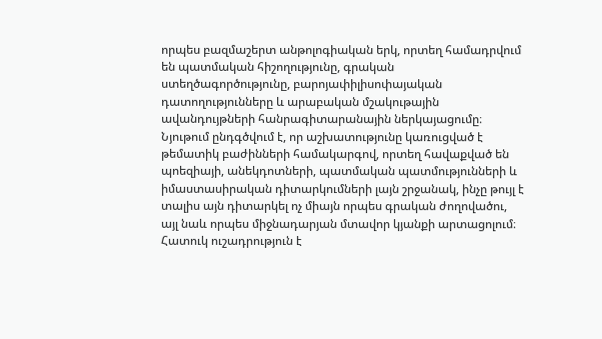որպես բազմաշերտ անթոլոգիական երկ, որտեղ համադրվում են պատմական հիշողությունը, գրական ստեղծագործությունը, բարոյափիլիսոփայական դատողությունները և արաբական մշակութային ավանդույթների հանրագիտարանային ներկայացումը։ Նյութում ընդգծվում է, որ աշխատությունը կառուցված է թեմատիկ բաժինների համակարգով, որտեղ հավաքված են պոեզիայի, անեկդոտների, պատմական պատմությունների և իմաստասիրական դիտարկումների լայն շրջանակ, ինչը թույլ է տալիս այն դիտարկել ոչ միայն որպես գրական ժողովածու, այլ նաև որպես միջնադարյան մտավոր կյանքի արտացոլում։ Հատուկ ուշադրություն է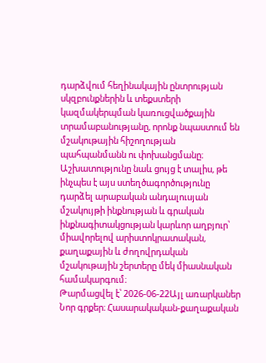դարձվում հեղինակային ընտրության սկզբունքներին և տեքստերի կազմակերպման կառուցվածքային տրամաբանությանը, որոնք նպաստում են մշակութային հիշողության պահպանմանն ու փոխանցմանը։ Աշխատությունը նաև ցույց է տալիս, թե ինչպես է այս ստեղծագործությունը դարձել արաբական անդալուսյան մշակույթի ինքնության և գրական ինքնագիտակցության կարևոր աղբյուր՝ միավորելով արիստոկրատական, քաղաքային և ժողովրդական մշակութային շերտերը մեկ միասնական համակարգում։
Թարմացվել է՝ 2026-06-22Այլ առարկաներ
Նոր գրքեր։ Հասարակական-քաղաքական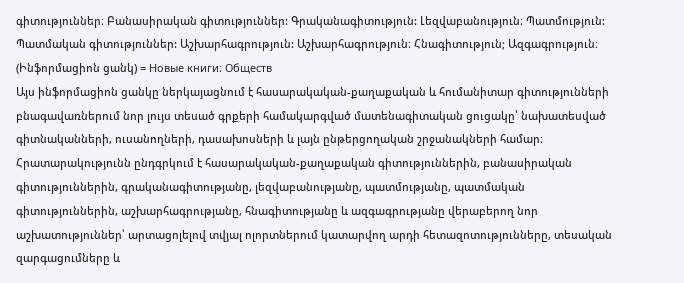գիտություններ։ Բանասիրական գիտություններ: Գրականագիտություն: Լեզվաբանություն։ Պատմություն: Պատմական գիտություններ: Աշխարհագրություն: Աշխարհագրություն։ Հնագիտություն; Ազգագրություն։ (Ինֆորմացիոն ցանկ) = Новые книги։ Обществ
Այս ինֆորմացիոն ցանկը ներկայացնում է հասարակական-քաղաքական և հումանիտար գիտությունների բնագավառներում նոր լույս տեսած գրքերի համակարգված մատենագիտական ցուցակը՝ նախատեսված գիտնականների, ուսանողների, դասախոսների և լայն ընթերցողական շրջանակների համար։ Հրատարակությունն ընդգրկում է հասարակական-քաղաքական գիտություններին, բանասիրական գիտություններին, գրականագիտությանը, լեզվաբանությանը, պատմությանը, պատմական գիտություններին, աշխարհագրությանը, հնագիտությանը և ազգագրությանը վերաբերող նոր աշխատություններ՝ արտացոլելով տվյալ ոլորտներում կատարվող արդի հետազոտությունները, տեսական զարգացումները և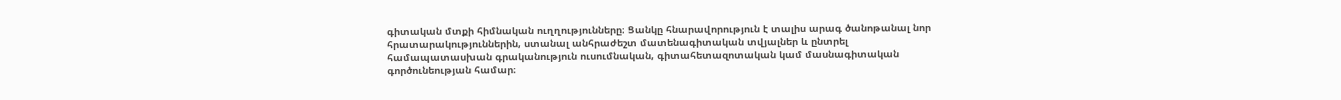գիտական մտքի հիմնական ուղղությունները։ Ցանկը հնարավորություն է տալիս արագ ծանոթանալ նոր հրատարակություններին, ստանալ անհրաժեշտ մատենագիտական տվյալներ և ընտրել համապատասխան գրականություն ուսումնական, գիտահետազոտական կամ մասնագիտական գործունեության համար։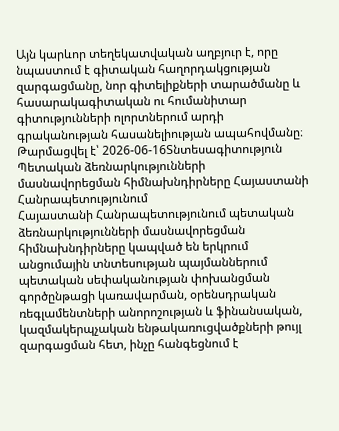Այն կարևոր տեղեկատվական աղբյուր է, որը նպաստում է գիտական հաղորդակցության զարգացմանը, նոր գիտելիքների տարածմանը և հասարակագիտական ու հումանիտար գիտությունների ոլորտներում արդի գրականության հասանելիության ապահովմանը։
Թարմացվել է՝ 2026-06-16Տնտեսագիտություն
Պետական ձեռնարկությունների մասնավորեցման հիմնախնդիրները Հայաստանի Հանրապետությունում
Հայաստանի Հանրապետությունում պետական ձեռնարկությունների մասնավորեցման հիմնախնդիրները կապված են երկրում անցումային տնտեսության պայմաններում պետական սեփականության փոխանցման գործընթացի կառավարման, օրենսդրական ռեգլամենտների անորոշության և ֆինանսական, կազմակերպչական ենթակառուցվածքների թույլ զարգացման հետ, ինչը հանգեցնում է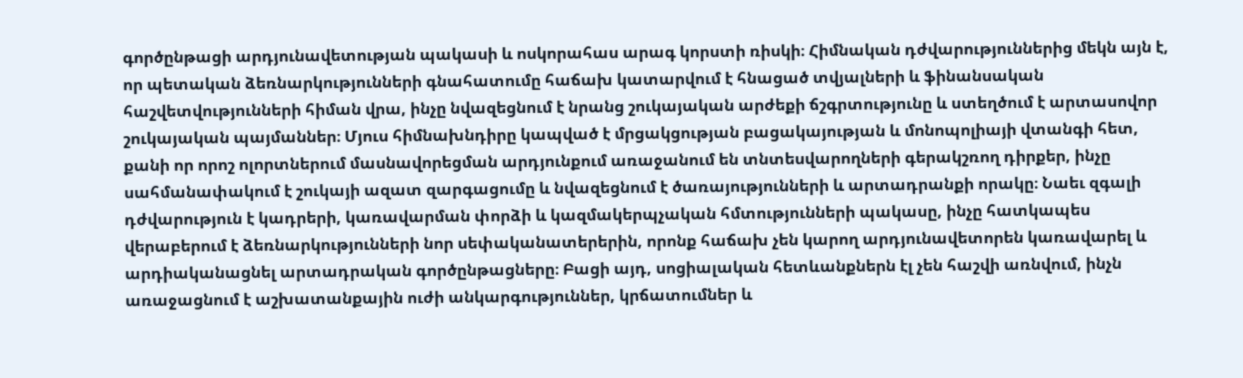գործընթացի արդյունավետության պակասի և ոսկորահաս արագ կորստի ռիսկի։ Հիմնական դժվարություններից մեկն այն է, որ պետական ձեռնարկությունների գնահատումը հաճախ կատարվում է հնացած տվյալների և ֆինանսական հաշվետվությունների հիման վրա, ինչը նվազեցնում է նրանց շուկայական արժեքի ճշգրտությունը և ստեղծում է արտասովոր շուկայական պայմաններ։ Մյուս հիմնախնդիրը կապված է մրցակցության բացակայության և մոնոպոլիայի վտանգի հետ, քանի որ որոշ ոլորտներում մասնավորեցման արդյունքում առաջանում են տնտեսվարողների գերակշռող դիրքեր, ինչը սահմանափակում է շուկայի ազատ զարգացումը և նվազեցնում է ծառայությունների և արտադրանքի որակը։ Նաեւ զգալի դժվարություն է կադրերի, կառավարման փորձի և կազմակերպչական հմտությունների պակասը, ինչը հատկապես վերաբերում է ձեռնարկությունների նոր սեփականատերերին, որոնք հաճախ չեն կարող արդյունավետորեն կառավարել և արդիականացնել արտադրական գործընթացները։ Բացի այդ, սոցիալական հետևանքներն էլ չեն հաշվի առնվում, ինչն առաջացնում է աշխատանքային ուժի անկարգություններ, կրճատումներ և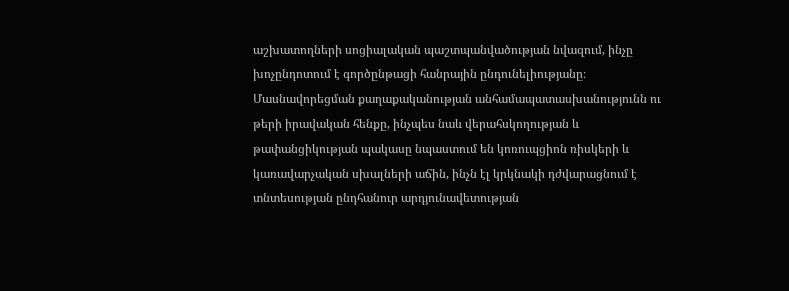աշխատողների սոցիալական պաշտպանվածության նվազում, ինչը խոչընդոտում է գործընթացի հանրային ընդունելիությանը։ Մասնավորեցման քաղաքականության անհամապատասխանությունն ու թերի իրավական հենքը, ինչպես նաև վերահսկողության և թափանցիկության պակասը նպաստում են կոռուպցիոն ռիսկերի և կառավարչական սխալների աճին, ինչն էլ կրկնակի դժվարացնում է տնտեսության ընդհանուր արդյունավետության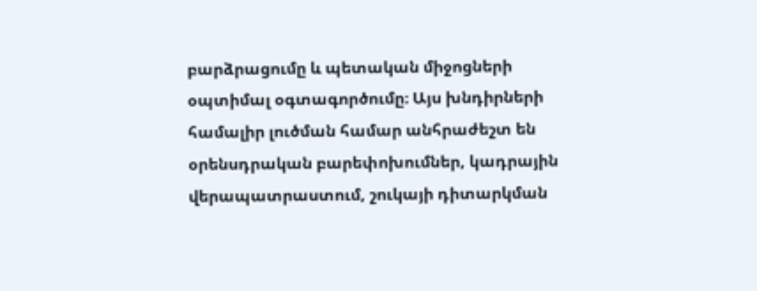բարձրացումը և պետական միջոցների օպտիմալ օգտագործումը։ Այս խնդիրների համալիր լուծման համար անհրաժեշտ են օրենսդրական բարեփոխումներ, կադրային վերապատրաստում, շուկայի դիտարկման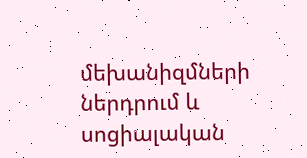մեխանիզմների ներդրում և սոցիալական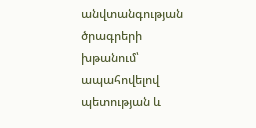անվտանգության ծրագրերի խթանում՝ ապահովելով պետության և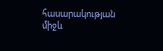հասարակության միջև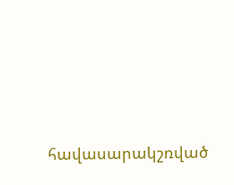հավասարակշռված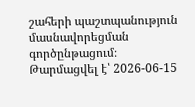շահերի պաշտպանություն մասնավորեցման գործընթացում։
Թարմացվել է՝ 2026-06-15